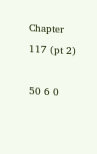Chapter 117 (pt 2)

50 6 0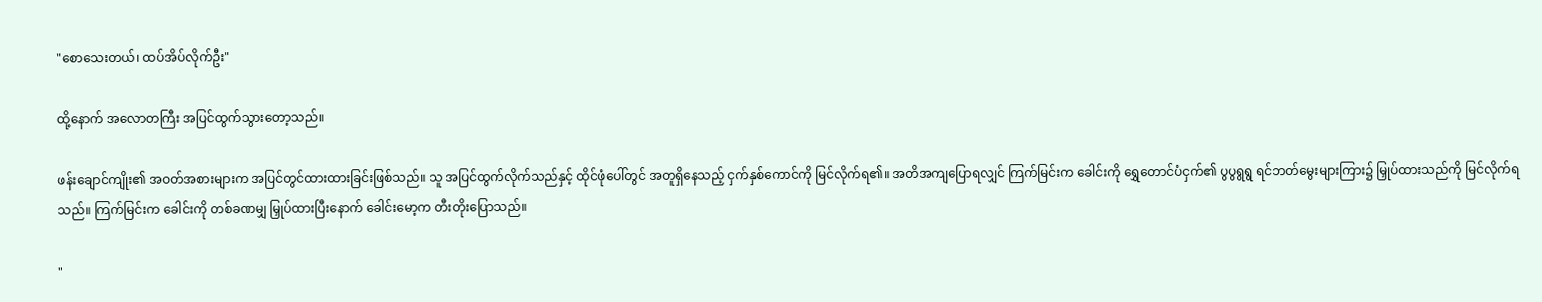"စော‌သေးတယ်၊ ထပ်အိပ်လိုက်ဦး"

ထို့နောက် အလောတကြီး အပြင်ထွက်သွားတော့သည်။

ဖန်းချောင်ကျိုး၏ အဝတ်အစားများက အပြင်တွင်ထားထားခြင်းဖြစ်သည်။ သူ အပြင်ထွက်လိုက်သည်နှင့် ထိုင်ဖုံပေါ်တွင် အတူရှိနေသည့် ငှက်နှစ်ကောင်ကို မြင်လိုက်ရ၏။ အတိအကျပြောရလျှင် ကြက်မြင်းက ခေါင်းကို ရွှေတောင်ပံငှက်၏ ပွပွရွရွ ရင်ဘတ်မွေးများကြား၌ မြှုပ်ထားသည်ကို မြင်လိုက်ရသည်။ ကြက်မြင်းက ခေါင်းကို တစ်ခဏမျှ မြှုပ်ထားပြီးနောက် ခေါင်းမော့က တီး‌တိုးပြောသည်။

"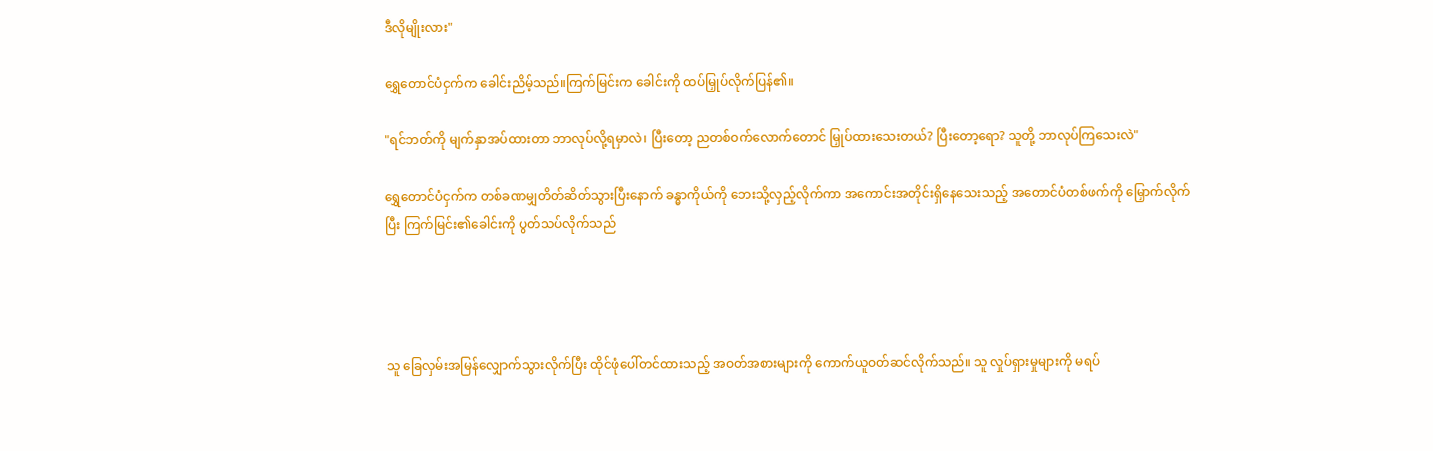ဒီလိုမျိုးလား"

ရွှေတောင်ပံငှက်က ခေါင်းညိမ့်သည်။ကြက်မြင်းက ခေါင်းကို ထပ်မြှုပ်လိုက်ပြန်၏။

"ရင်ဘတ်ကို မျက်နှာအပ်ထားတာ ဘာလုပ်လို့ရမှာလဲ၊ ပြီးတော့ ညတစ်ဝက်လောက်တောင် မြှုပ်ထားသေးတယ်? ပြီးတော့ရော? သူတို့ ဘာလုပ်ကြသေးလဲ"

ရွှေတောင်ပံငှက်က တစ်ခဏမျှတိတ်ဆိတ်သွားပြီးနောက် ခန္ဓာကိုယ်ကို ဘေးသို့လှည့်လိုက်ကာ အကောင်းအတိုင်းရှိနေသေးသည့် အတောင်ပံတစ်ဖက်ကို မြှောက်လိုက်ပြီး ကြက်မြင်း၏ခေါင်းကို ပွတ်သပ်လိုက်သည်




သူ ခြေလှမ်းအမြန်လျှောက်သွားလိုက်ပြီး ထိုင်ဖုံပေါ်တင်ထားသည့် အဝတ်အစားများကို ကောက်ယူဝတ်ဆင်လိုက်သည်။ သူ လှုပ်ရှားမှုများကို မရပ်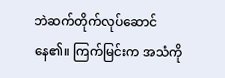ဘဲဆက်တိုက်လုပ်ဆောင်နေ၏။ ကြက်မြင်းက အသံကို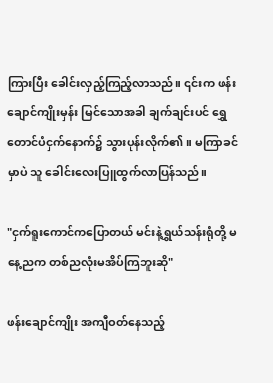ကြားပြီး ခေါင်းလှည့်ကြည့်လာသည်။ ၎င်းက ဖန်းချောင်ကျိုးမှန်း မြင်သောအခါ ချက်ချင်းပင် ရွှေတောင်ပံငှက်နောက်၌ သွားပုန်းလိုက်၏။ မကြာခင်မှာပဲ သူ ခေါင်းလေးပြူထွက်လာပြန်သည်။

"ငှက်ရူးကောင်ကပြောတယ် မင်းနဲ့‌ရွှယ်သန်းရုံတို့ မနေ့ညက တစ်ညလုံးမအိပ်ကြဘူးဆို"

ဖန်းချောင်ကျိုး အကျီဝတ်နေသည့်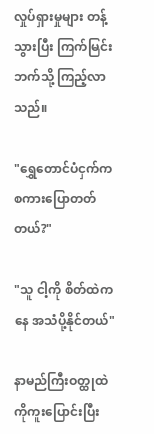လှုပ်ရှားမှုများ တန့်သွားပြီး ကြက်မြင်းဘက်သို့ ကြည့်လာသည်။

"ရွှေတောင်ပံငှက်က စကားပြောတတ်တယ်?"

"သူ ငါ့ကို စိတ်ထဲကနေ အသံပို့နိုင်တယ်"

နာမည်ကြီးဝတ္ထုထဲကိုကူးပြောင်းပြီး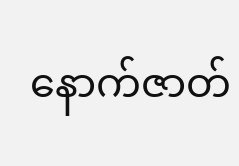နောက်ဇာတ်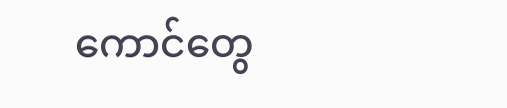ကောင်တွေ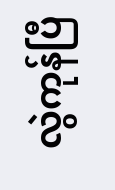လွဲကုန်ပြီ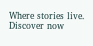Where stories live. Discover now